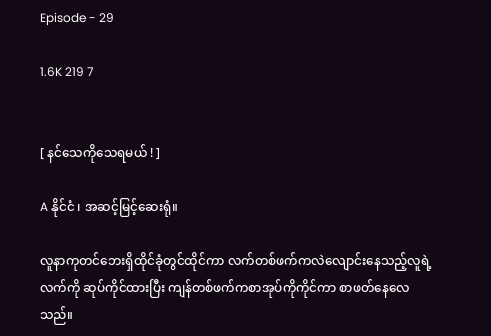Episode - 29

1.6K 219 7


[ နင်သေကိုသေရမယ် ! ]

A နိုင်ငံ ၊ အဆင့်မြင့်ဆေးရုံ။

လူနာကုတင်ဘေးရှိထိုင်ခုံတွင်ထိုင်ကာ လက်တစ်ဖက်ကလဲလျောင်းနေသည့်လူရဲ့လက်ကို ဆုပ်ကိုင်ထားပြီး ကျန်တစ်ဖက်ကစာအုပ်ကိုကိုင်ကာ စာဖတ်နေလေသည်။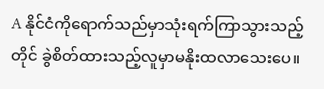A နိုင်ငံကိုရောက်သည်မှာသုံးရက်ကြာသွားသည့်တိုင် ခွဲစိတ်ထားသည့်လူမှာမနိုးထလာသေးပေ။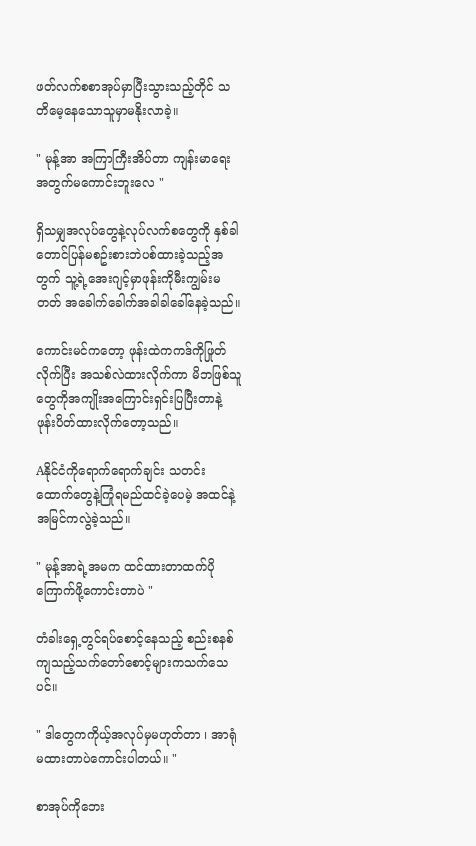ဖတ်လက်စစာအုပ်မှာပြီးသွားသည့်တိုင် သတိမေ့နေသောသူမှာမနိုးလာခဲ့။

" မုန့်အာ အကြာကြီးအိပ်တာ ကျန်းမာရေးအတွက်မကောင်းဘူးလေ "

ရှိသမျှအလုပ်တွေနဲ့လုပ်လက်စတွေကို နှစ်ခါတောင်ပြန်မစဥ်းစားဘဲပစ်ထားခဲ့သည့်အတွက် သူ့ရဲ့အေးဂျင့်မှာဖုန်းကိုမီးကျွမ်းမတတ် အခေါက်ခေါက်အခါခါခေါ်နေခဲ့သည်။

ကောင်းမင်ကတော့ ဖုန်းထဲကကဒ်ကိုဖြုတ်လိုက်ပြီး အသစ်လဲထားလိုက်ကာ မိဘဖြစ်သူတွေကိုအကျိုးအကြောင်းရှင်းပြပြီးတာနဲ့ ဖုန်းပိတ်ထားလိုက်တော့သည်။

Aနိုင်ငံကိုရောက်ရောက်ချင်း သတင်းထောက်တွေနဲ့ကြုံရမည်ထင်ခဲ့ပေမဲ့ အထင်နဲ့အမြင်ကလွဲခဲ့သည်။

" မုန့်အာရဲ့အမက ထင်ထားတာထက်ပိုကြောက်ဖို့ကောင်းတာပဲ "

တံခါးရှေ့တွင်ရပ်စောင့်နေသည့် စည်းစနစ်ကျသည့်သက်တော်စောင့်များကသက်သေပင်။

" ဒါတွေကကိုယ့်အလုပ်မှမဟုတ်တာ ၊ အာရုံမထားတာပဲကောင်းပါတယ်။ "

စာအုပ်ကိုဘေး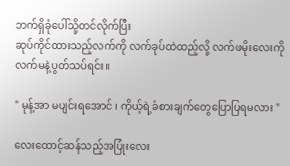ဘက်ရှိခုံပေါ်သို့တင်လိုက်ပြီး
ဆုပ်ကိုင်ထားသည့်လက်ကို လက်ခုပ်ထဲထည့်လို့ လက်ဖမိုးလေးကိုလက်မနဲ့ပွတ်သပ်ရင်း။

" မုန့်အာ မပျင်းရအောင် ၊ ကိုယ့်ရဲ့ခံစားချက်တွေပြောပြရမလား "

လေးထောင့်ဆန်သည့်အပြုံးလေး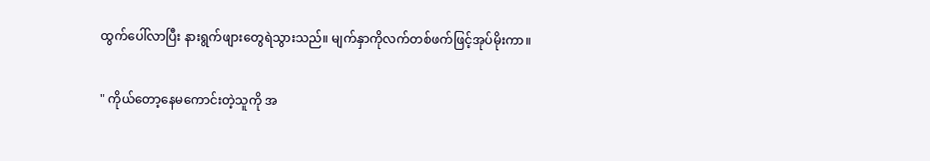ထွက်ပေါ်လာပြီး နားရွက်ဖျားတွေရဲသွားသည်။ မျက်နှာကိုလက်တစ်ဖက်ဖြင့်အုပ်မိုးကာ။

" ကိုယ်တော့နေမကောင်းတဲ့သူကို အ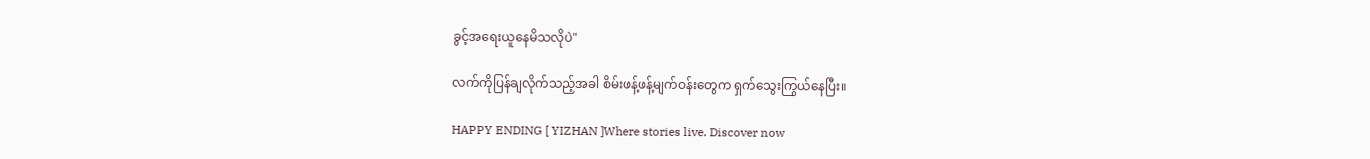ခွင့်အရေးယူနေမိသလိုပဲ"

လက်ကိုပြန်ချလိုက်သည့်အခါ စိမ်းဖန့်ဖန့်မျက်ဝန်းတွေက ရှက်သွေးကြွယ်နေပြီး။

HAPPY ENDING [ YIZHAN ]Where stories live. Discover now